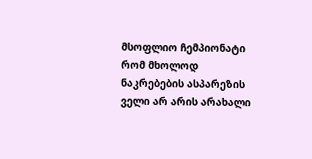მსოფლიო ჩემპიონატი რომ მხოლოდ ნაკრებების ასპარეზის ველი არ არის არახალი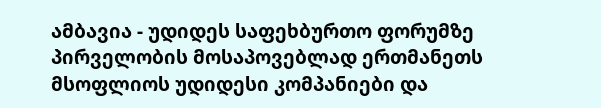ამბავია - უდიდეს საფეხბურთო ფორუმზე პირველობის მოსაპოვებლად ერთმანეთს მსოფლიოს უდიდესი კომპანიები და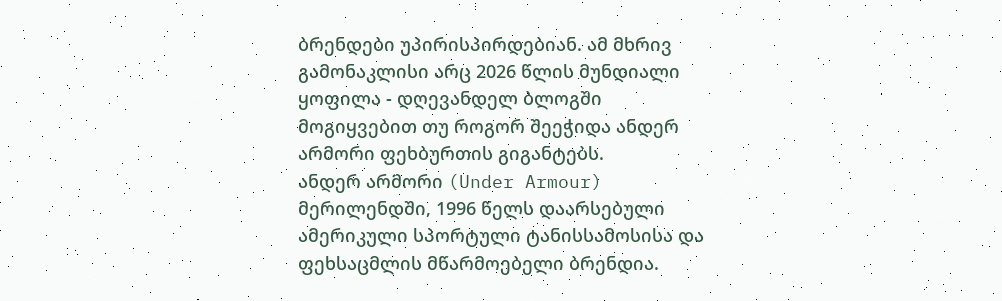ბრენდები უპირისპირდებიან. ამ მხრივ გამონაკლისი არც 2026 წლის მუნდიალი ყოფილა - დღევანდელ ბლოგში მოგიყვებით თუ როგორ შეეჭიდა ანდერ არმორი ფეხბურთის გიგანტებს.
ანდერ არმორი (Under Armour) მერილენდში, 1996 წელს დაარსებული ამერიკული სპორტული ტანისსამოსისა და ფეხსაცმლის მწარმოებელი ბრენდია.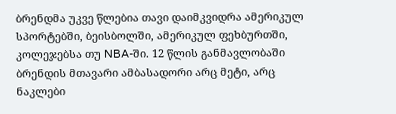ბრენდმა უკვე წლებია თავი დაიმკვიდრა ამერიკულ სპორტებში, ბეისბოლში, ამერიკულ ფეხბურთში, კოლეჯებსა თუ NBA-ში. 12 წლის განმავლობაში ბრენდის მთავარი ამბასადორი არც მეტი, არც ნაკლები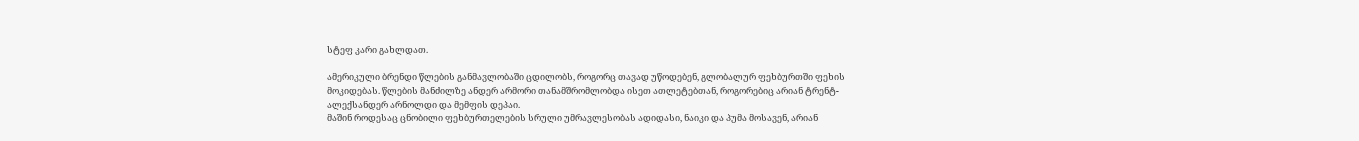სტეფ კარი გახლდათ.

ამერიკული ბრენდი წლების განმავლობაში ცდილობს, როგორც თავად უწოდებენ, გლობალურ ფეხბურთში ფეხის მოკიდებას. წლების მანძილზე ანდერ არმორი თანამშრომლობდა ისეთ ათლეტებთან, როგორებიც არიან ტრენტ-ალექსანდერ არნოლდი და მემფის დეპაი.
მაშინ როდესაც ცნობილი ფეხბურთელების სრული უმრავლესობას ადიდასი, ნაიკი და პუმა მოსავენ, არიან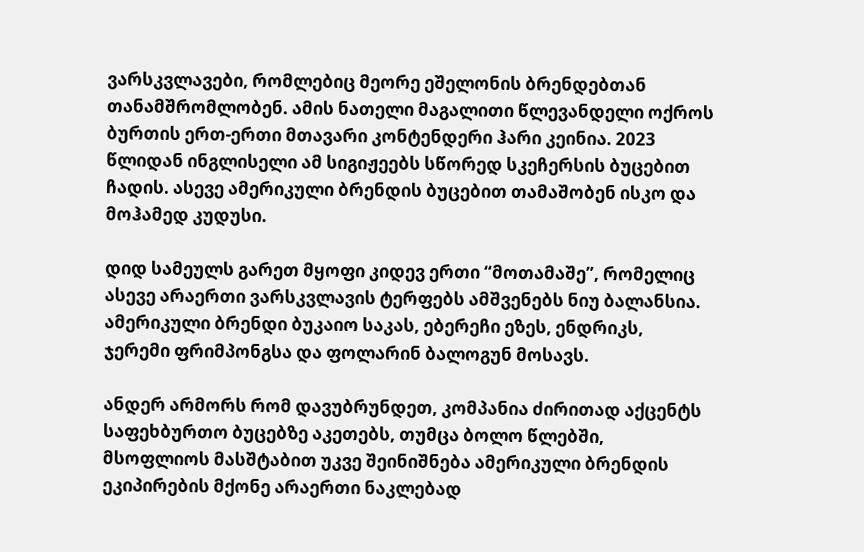ვარსკვლავები, რომლებიც მეორე ეშელონის ბრენდებთან თანამშრომლობენ. ამის ნათელი მაგალითი წლევანდელი ოქროს ბურთის ერთ-ერთი მთავარი კონტენდერი ჰარი კეინია. 2023 წლიდან ინგლისელი ამ სიგიჟეებს სწორედ სკეჩერსის ბუცებით ჩადის. ასევე ამერიკული ბრენდის ბუცებით თამაშობენ ისკო და მოჰამედ კუდუსი.

დიდ სამეულს გარეთ მყოფი კიდევ ერთი “მოთამაშე”, რომელიც ასევე არაერთი ვარსკვლავის ტერფებს ამშვენებს ნიუ ბალანსია. ამერიკული ბრენდი ბუკაიო საკას, ებერეჩი ეზეს, ენდრიკს, ჯერემი ფრიმპონგსა და ფოლარინ ბალოგუნ მოსავს.

ანდერ არმორს რომ დავუბრუნდეთ, კომპანია ძირითად აქცენტს საფეხბურთო ბუცებზე აკეთებს, თუმცა ბოლო წლებში, მსოფლიოს მასშტაბით უკვე შეინიშნება ამერიკული ბრენდის ეკიპირების მქონე არაერთი ნაკლებად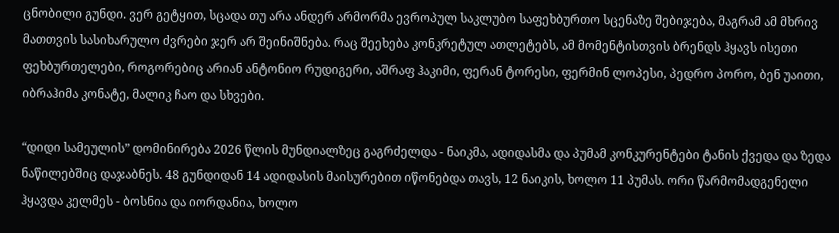ცნობილი გუნდი. ვერ გეტყით, სცადა თუ არა ანდერ არმორმა ევროპულ საკლუბო საფეხბურთო სცენაზე შებიჯება, მაგრამ ამ მხრივ მათთვის სასიხარულო ძვრები ჯერ არ შეინიშნება. რაც შეეხება კონკრეტულ ათლეტებს, ამ მომენტისთვის ბრენდს ჰყავს ისეთი ფეხბურთელები, როგორებიც არიან ანტონიო რუდიგერი, აშრაფ ჰაკიმი, ფერან ტორესი, ფერმინ ლოპესი, პედრო პორო, ბენ უაითი, იბრაჰიმა კონატე, მალიკ ჩაო და სხვები.

“დიდი სამეულის” დომინირება 2026 წლის მუნდიალზეც გაგრძელდა - ნაიკმა, ადიდასმა და პუმამ კონკურენტები ტანის ქვედა და ზედა ნაწილებშიც დაჯაბნეს. 48 გუნდიდან 14 ადიდასის მაისურებით იწონებდა თავს, 12 ნაიკის, ხოლო 11 პუმას. ორი წარმომადგენელი ჰყავდა კელმეს - ბოსნია და იორდანია, ხოლო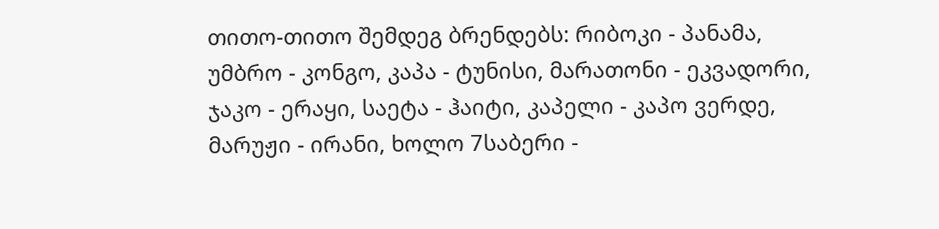თითო-თითო შემდეგ ბრენდებს: რიბოკი - პანამა, უმბრო - კონგო, კაპა - ტუნისი, მარათონი - ეკვადორი, ჯაკო - ერაყი, საეტა - ჰაიტი, კაპელი - კაპო ვერდე, მარუჟი - ირანი, ხოლო 7საბერი -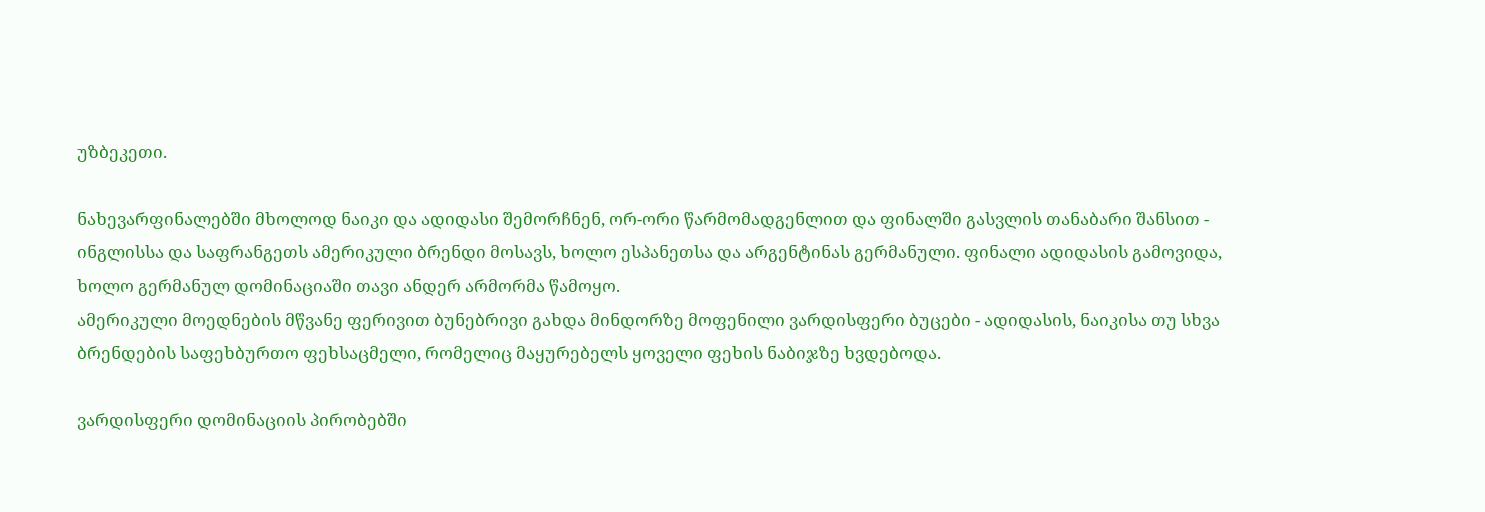უზბეკეთი.

ნახევარფინალებში მხოლოდ ნაიკი და ადიდასი შემორჩნენ, ორ-ორი წარმომადგენლით და ფინალში გასვლის თანაბარი შანსით - ინგლისსა და საფრანგეთს ამერიკული ბრენდი მოსავს, ხოლო ესპანეთსა და არგენტინას გერმანული. ფინალი ადიდასის გამოვიდა, ხოლო გერმანულ დომინაციაში თავი ანდერ არმორმა წამოყო.
ამერიკული მოედნების მწვანე ფერივით ბუნებრივი გახდა მინდორზე მოფენილი ვარდისფერი ბუცები - ადიდასის, ნაიკისა თუ სხვა ბრენდების საფეხბურთო ფეხსაცმელი, რომელიც მაყურებელს ყოველი ფეხის ნაბიჯზე ხვდებოდა.

ვარდისფერი დომინაციის პირობებში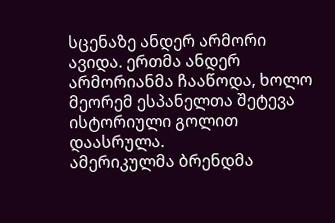სცენაზე ანდერ არმორი ავიდა. ერთმა ანდერ არმორიანმა ჩააწოდა, ხოლო მეორემ ესპანელთა შეტევა ისტორიული გოლით დაასრულა.
ამერიკულმა ბრენდმა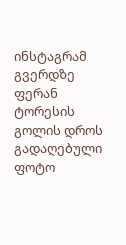ინსტაგრამ გვერდზე ფერან ტორესის გოლის დროს გადაღებული ფოტო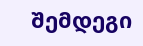შემდეგი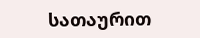სათაურით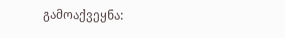გამოაქვეყნა: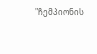"ჩემპიონის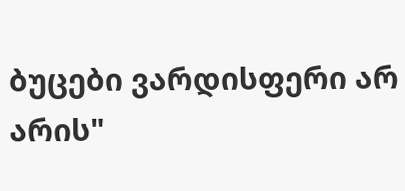ბუცები ვარდისფერი არ არის"